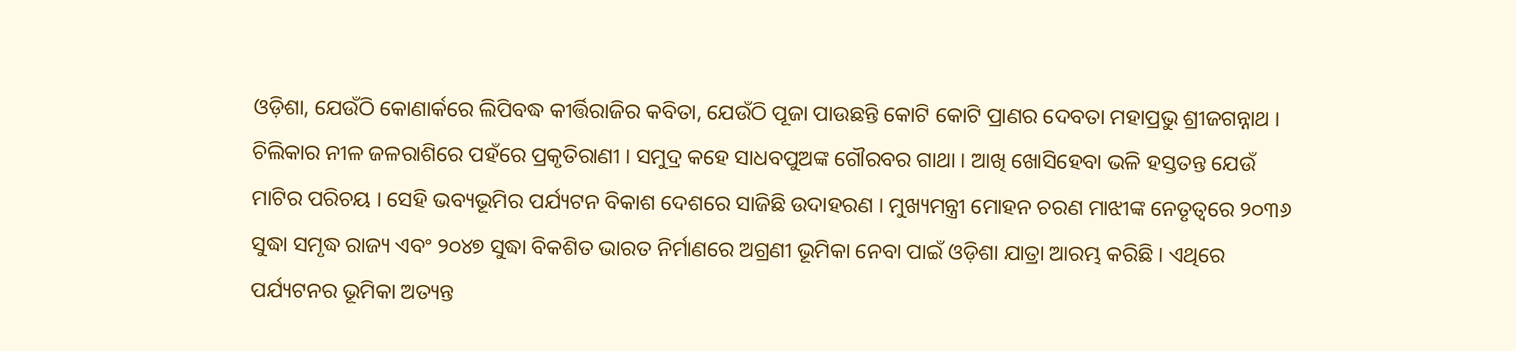ଓଡ଼ିଶା, ଯେଉଁଠି କୋଣାର୍କରେ ଲିପିବଦ୍ଧ କୀର୍ତ୍ତିରାଜିର କବିତା, ଯେଉଁଠି ପୂଜା ପାଉଛନ୍ତି କୋଟି କୋଟି ପ୍ରାଣର ଦେବତା ମହାପ୍ରଭୁ ଶ୍ରୀଜଗନ୍ନାଥ । ଚିଲିକାର ନୀଳ ଜଳରାଶିରେ ପହଁରେ ପ୍ରକୃତିରାଣୀ । ସମୁଦ୍ର କହେ ସାଧବପୁଅଙ୍କ ଗୌରବର ଗାଥା । ଆଖି ଖୋସିହେବା ଭଳି ହସ୍ତତନ୍ତ ଯେଉଁ ମାଟିର ପରିଚୟ । ସେହି ଭବ୍ୟଭୂମିର ପର୍ଯ୍ୟଟନ ବିକାଶ ଦେଶରେ ସାଜିଛି ଉଦାହରଣ । ମୁଖ୍ୟମନ୍ତ୍ରୀ ମୋହନ ଚରଣ ମାଝୀଙ୍କ ନେତୃତ୍ୱରେ ୨୦୩୬ ସୁଦ୍ଧା ସମୃଦ୍ଧ ରାଜ୍ୟ ଏବଂ ୨୦୪୭ ସୁଦ୍ଧା ବିକଶିତ ଭାରତ ନିର୍ମାଣରେ ଅଗ୍ରଣୀ ଭୂମିକା ନେବା ପାଇଁ ଓଡ଼ିଶା ଯାତ୍ରା ଆରମ୍ଭ କରିଛି । ଏଥିରେ ପର୍ଯ୍ୟଟନର ଭୂମିକା ଅତ୍ୟନ୍ତ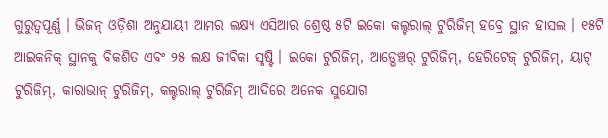ଗୁରୁତ୍ୱପୂର୍ଣ୍ଣ । ଭିଜନ୍ ଓଡ଼ିଶା ଅନୁଯାୟୀ ଆମର ଲକ୍ଷ୍ୟ ଏସିଆର ଶ୍ରେଷ୍ଠ ୫ଟି ଇକୋ କଲ୍ଚରାଲ୍ ଟୁରିଜିମ୍ ହବ୍ରେ ସ୍ଥାନ ହାସଲ । ୧୫ଟି ଆଇକନିକ୍ ସ୍ଥାନକୁ ବିକଶିତ ଏବଂ ୨୫ ଲକ୍ଷ ଜୀବିକା ସୃଷ୍ଟି । ଇକୋ ଟୁରିଜିମ୍, ଆଡ୍ଭେଞ୍ଚର୍ ଟୁରିଜିମ୍, ହେରିଟେଜ୍ ଟୁରିଜିମ୍, ୟାଟ୍ ଟୁରିଜିମ୍, କାରାଭାନ୍ ଟୁରିଜିମ୍, କଲ୍ଚରାଲ୍ ଟୁରିଜିମ୍ ଆଦିରେ ଅନେକ ସୁଯୋଗ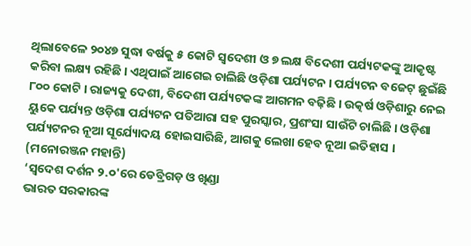ଥିଲାବେଳେ ୨୦୪୭ ସୁଦ୍ଧା ବର୍ଷକୁ ୫ କୋଟି ସ୍ୱଦେଶୀ ଓ ୭ ଲକ୍ଷ ବିଦେଶୀ ପର୍ଯ୍ୟଟକଙ୍କୁ ଆକୃଷ୍ଟ କରିବା ଲକ୍ଷ୍ୟ ରହିଛି । ଏଥିପାଇଁ ଆଗେଇ ଚାଲିଛି ଓଡ଼ିଶା ପର୍ଯ୍ୟଟନ । ପର୍ଯ୍ୟଟନ ବଜେଟ୍ ଛୁଇଁଛି ୮୦୦ କୋଟି । ରାଜ୍ୟକୁ ଦେଶୀ, ବିଦେଶୀ ପର୍ଯ୍ୟଟକଙ୍କ ଆଗମନ ବଢ଼ିଛି । ଉତ୍କର୍ଷ ଓଡ଼ିଶାରୁ ନେଇ ୟୁକେ ପର୍ଯ୍ୟନ୍ତ ଓଡ଼ିଶା ପର୍ଯ୍ୟଟନ ପତିଆରା ସହ ପୁରସ୍କାର, ପ୍ରଶଂସା ସାଉଁଟି ଚାଲିଛି । ଓଡ଼ିଶା ପର୍ଯ୍ୟଟନର ନୂଆ ସୂର୍ଯ୍ୟୋଦୟ ହୋଇସାରିଛି, ଆଗକୁ ଲେଖା ହେବ ନୂଆ ଇତିହାସ । (ମନୋରଞ୍ଜନ ମହାନ୍ତି)
‘ସ୍ୱଦେଶ ଦର୍ଶନ ୨.୦'ରେ ଡେବ୍ରିଗଡ଼ ଓ ଖିଣ୍ଡା
ଭାରତ ସରକାରଙ୍କ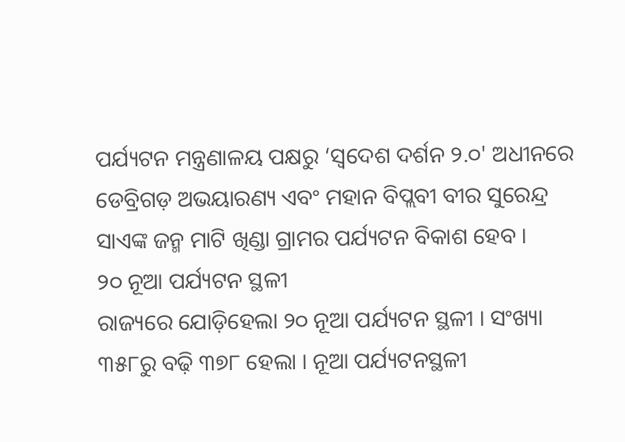ପର୍ଯ୍ୟଟନ ମନ୍ତ୍ରଣାଳୟ ପକ୍ଷରୁ ‘ସ୍ୱଦେଶ ଦର୍ଶନ ୨.୦' ଅଧୀନରେ ଡେବ୍ରିଗଡ଼ ଅଭୟାରଣ୍ୟ ଏବଂ ମହାନ ବିପ୍ଲବୀ ବୀର ସୁରେନ୍ଦ୍ର ସାଏଙ୍କ ଜନ୍ମ ମାଟି ଖିଣ୍ଡା ଗ୍ରାମର ପର୍ଯ୍ୟଟନ ବିକାଶ ହେବ ।
୨୦ ନୂଆ ପର୍ଯ୍ୟଟନ ସ୍ଥଳୀ
ରାଜ୍ୟରେ ଯୋଡ଼ିହେଲା ୨୦ ନୂଆ ପର୍ଯ୍ୟଟନ ସ୍ଥଳୀ । ସଂଖ୍ୟା ୩୫୮ରୁ ବଢ଼ି ୩୭୮ ହେଲା । ନୂଆ ପର୍ଯ୍ୟଟନସ୍ଥଳୀ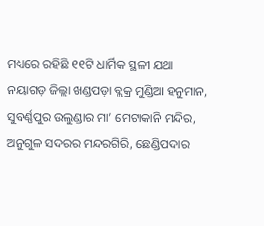ମଧ୍ୟରେ ରହିଛି ୧୧ଟି ଧାର୍ମିକ ସ୍ଥଳୀ ଯଥା ନୟାଗଡ଼ ଜିଲ୍ଲା ଖଣ୍ଡପଡ଼ା ବ୍ଲକ୍ର ମୁଣ୍ଡିଆ ହନୁମାନ, ସୁବର୍ଣ୍ଣପୁର ଉଲୁଣ୍ଡାର ମା’ ମେଟାକାନି ମନ୍ଦିର, ଅନୁଗୁଳ ସଦରର ମନ୍ଦରଗିରି, ଛେଣ୍ଡିପଦାର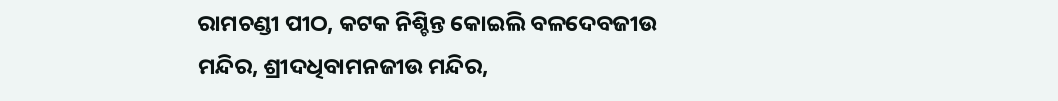ରାମଚଣ୍ଡୀ ପୀଠ, କଟକ ନିଶ୍ଚିନ୍ତ କୋଇଲି ବଳଦେବଜୀଉ ମନ୍ଦିର, ଶ୍ରୀଦଧିବାମନଜୀଉ ମନ୍ଦିର,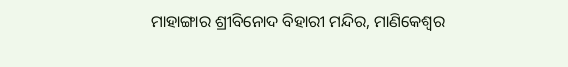ମାହାଙ୍ଗାର ଶ୍ରୀବିନୋଦ ବିହାରୀ ମନ୍ଦିର, ମାଣିକେଶ୍ୱର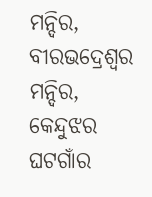ମନ୍ଦିର, ବୀରଭଦ୍ରେଶ୍ୱର ମନ୍ଦିର, କେନ୍ଦୁଝର ଘଟଗାଁର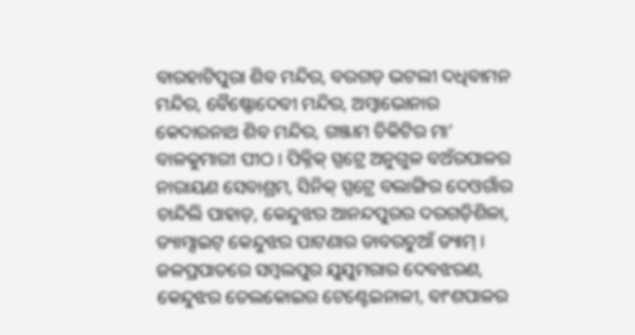ବାରହାଟିପୁରା ଶିବ ମନ୍ଦିର, ବରଗଡ଼ ଭଟଲୀ ଦଧିବାମନ ମନ୍ଦିର, ବୈଷ୍ଣୋଦେବୀ ମନ୍ଦିର, ଅମ୍ବାଭୋନାର କେଦାରନାଥ ଶିବ ମନ୍ଦିର, ଗଞ୍ଜାମ ଚିକିଟିର ମା’ ବାଳକୁମାରୀ ପୀଠ । ପିକ୍ନିକ୍ ସ୍ପଟ୍ରେ ଅନୁଗୁଳ ବଅଁରପାଳର ନାରାୟଣ ସେବାଶ୍ରମ, ସିନିକ୍ ସ୍ପଟ୍ରେ ବଲାଙ୍ଗିର ଦେଓଗାଁର ଚାନ୍ଦିଲି ପାହାଡ଼, କେନ୍ଦୁଝର ଆନନ୍ଦପୁରର ଦରଗଡ଼ିଶିଳା, ଡ୍ୟାମ୍ସାଇଟ୍ କେନ୍ଦୁଝର ପାଟଣାର ଡାବରଚୁଆଁ ଡ୍ୟାମ୍ । ଜଳପ୍ରପାତରେ ସମ୍ବଲପୁର ଯୁଯୁମରାର ଦେବଝରଣ, କେନ୍ଦୁଝର ତେଲକୋଇର ଟେଣ୍ଟେଇନାଳୀ, ବାଂଶପାଳର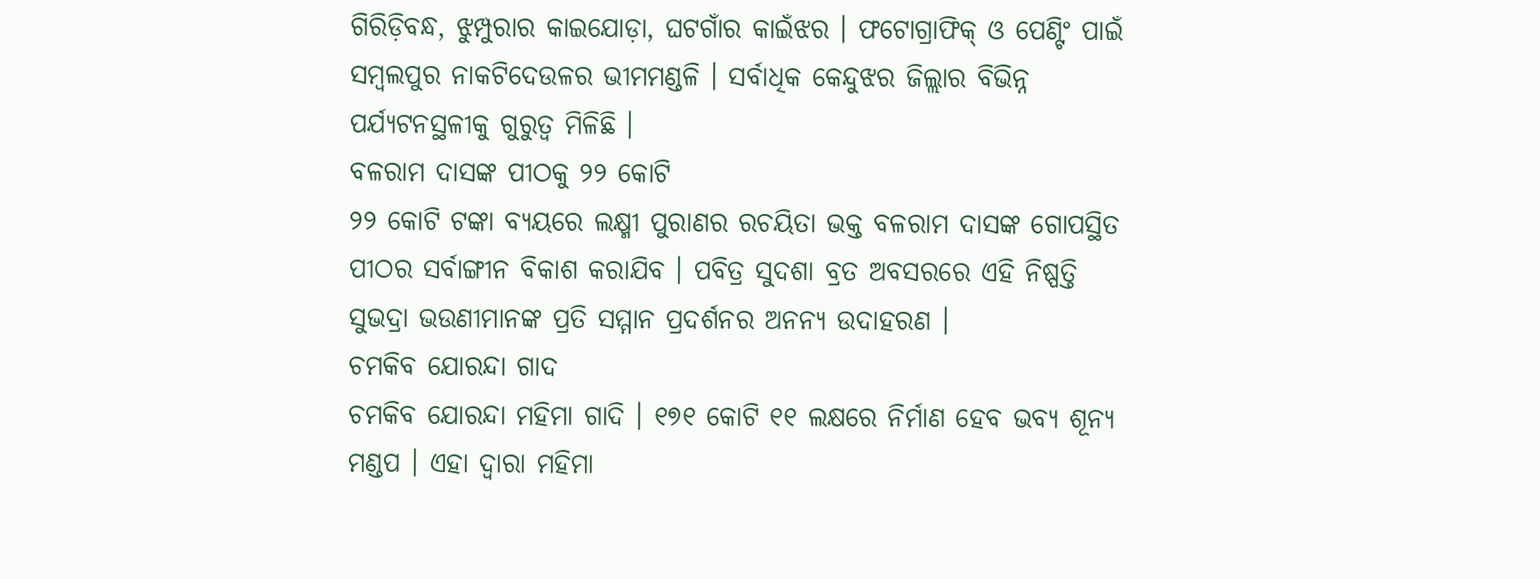ଗିରିଡ଼ିବନ୍ଧ, ଝୁମ୍ପୁରାର କାଇଯୋଡ଼ା, ଘଟଗାଁର କାଇଁଝର । ଫଟୋଗ୍ରାଫିକ୍ ଓ ପେଣ୍ଟିଂ ପାଇଁ ସମ୍ବଲପୁର ନାକଟିଦେଉଳର ଭୀମମଣ୍ଡଳି । ସର୍ବାଧିକ କେନ୍ଦୁଝର ଜିଲ୍ଲାର ବିଭିନ୍ନ ପର୍ଯ୍ୟଟନସ୍ଥଳୀକୁ ଗୁରୁତ୍ୱ ମିଳିଛି ।
ବଳରାମ ଦାସଙ୍କ ପୀଠକୁ ୨୨ କୋଟି
୨୨ କୋଟି ଟଙ୍କା ବ୍ୟୟରେ ଲକ୍ଷ୍ମୀ ପୁରାଣର ରଚୟିତା ଭକ୍ତ ବଳରାମ ଦାସଙ୍କ ଗୋପସ୍ଥିତ ପୀଠର ସର୍ବାଙ୍ଗୀନ ବିକାଶ କରାଯିବ । ପବିତ୍ର ସୁଦଶା ବ୍ରତ ଅବସରରେ ଏହି ନିଷ୍ପତ୍ତି ସୁଭଦ୍ରା ଭଉଣୀମାନଙ୍କ ପ୍ରତି ସମ୍ମାନ ପ୍ରଦର୍ଶନର ଅନନ୍ୟ ଉଦାହରଣ ।
ଚମକିବ ଯୋରନ୍ଦା ଗାଦ
ଚମକିବ ଯୋରନ୍ଦା ମହିମା ଗାଦି । ୧୭୧ କୋଟି ୧୧ ଲକ୍ଷରେ ନିର୍ମାଣ ହେବ ଭବ୍ୟ ଶୂନ୍ୟ ମଣ୍ଡପ । ଏହା ଦ୍ୱାରା ମହିମା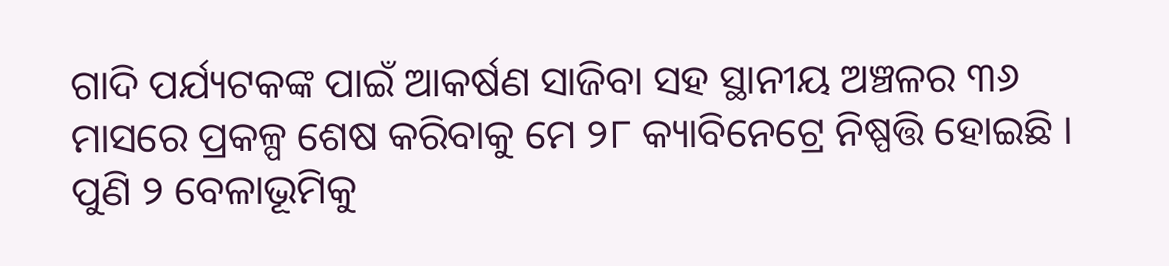ଗାଦି ପର୍ଯ୍ୟଟକଙ୍କ ପାଇଁ ଆକର୍ଷଣ ସାଜିବା ସହ ସ୍ଥାନୀୟ ଅଞ୍ଚଳର ୩୬ ମାସରେ ପ୍ରକଳ୍ପ ଶେଷ କରିବାକୁ ମେ ୨୮ କ୍ୟାବିନେଟ୍ରେ ନିଷ୍ପତ୍ତି ହୋଇଛି ।
ପୁଣି ୨ ବେଳାଭୂମିକୁ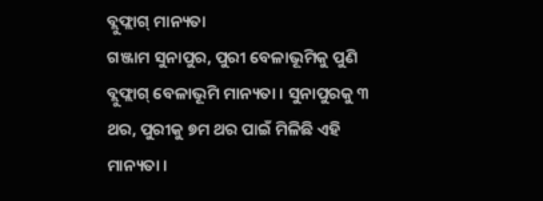ବ୍ଲୁଫ୍ଲାଗ୍ ମାନ୍ୟତା
ଗଞ୍ଜାମ ସୁନାପୁର, ପୁରୀ ବେଳାଭୂମିକୁ ପୁଣି ବ୍ଲୁଫ୍ଲାଗ୍ ବେଳାଭୂମି ମାନ୍ୟତା । ସୁନାପୁରକୁ ୩ ଥର, ପୁରୀକୁ ୭ମ ଥର ପାଇଁ ମିଳିଛି ଏହି ମାନ୍ୟତା ।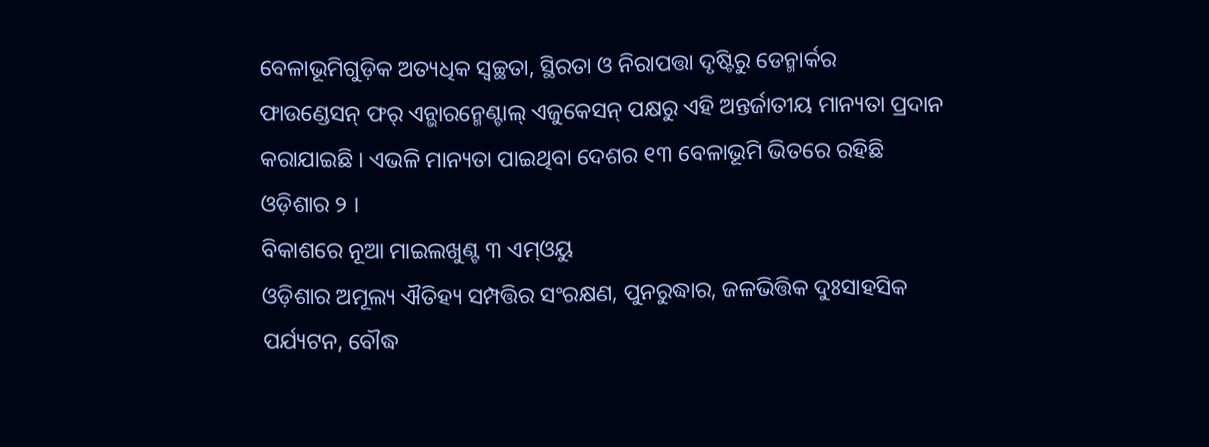ବେଳାଭୂମିଗୁଡ଼ିକ ଅତ୍ୟଧିକ ସ୍ୱଚ୍ଛତା, ସ୍ଥିରତା ଓ ନିରାପତ୍ତା ଦୃଷ୍ଟିରୁ ଡେନ୍ମାର୍କର ଫାଉଣ୍ଡେସନ୍ ଫର୍ ଏନ୍ଭାରନ୍ମେଣ୍ଟାଲ୍ ଏଜୁକେସନ୍ ପକ୍ଷରୁ ଏହି ଅନ୍ତର୍ଜାତୀୟ ମାନ୍ୟତା ପ୍ରଦାନ କରାଯାଇଛି । ଏଭଳି ମାନ୍ୟତା ପାଇଥିବା ଦେଶର ୧୩ ବେଳାଭୂମି ଭିତରେ ରହିଛି ଓଡ଼ିଶାର ୨ ।
ବିକାଶରେ ନୂଆ ମାଇଲଖୁଣ୍ଟ ୩ ଏମ୍ଓୟୁ
ଓଡ଼ିଶାର ଅମୂଲ୍ୟ ଐତିହ୍ୟ ସମ୍ପତ୍ତିର ସଂରକ୍ଷଣ, ପୁନରୁଦ୍ଧାର, ଜଳଭିତ୍ତିକ ଦୁଃସାହସିକ ପର୍ଯ୍ୟଟନ, ବୌଦ୍ଧ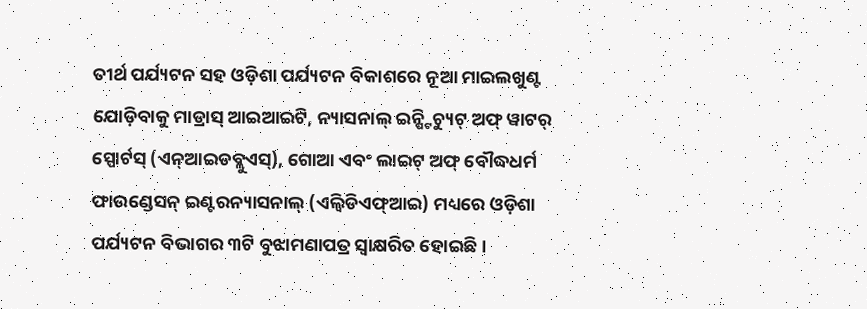ତୀର୍ଥ ପର୍ଯ୍ୟଟନ ସହ ଓଡ଼ିଶା ପର୍ଯ୍ୟଟନ ବିକାଶରେ ନୂଆ ମାଇଲଖୁଣ୍ଟ ଯୋଡ଼ିବାକୁ ମାଡ୍ରାସ୍ ଆଇଆଇଟି, ନ୍ୟାସନାଲ୍ ଇନ୍ଷ୍ଟିଚ୍ୟୁଟ୍ ଅଫ୍ ୱାଟର୍ ସ୍ପୋର୍ଟସ୍ (ଏନ୍ଆଇଡବ୍ଲୁଏସ୍), ଗୋଆ ଏବଂ ଲାଇଟ୍ ଅଫ୍ ବୌଦ୍ଧଧର୍ମ ଫାଉଣ୍ଡେସନ୍ ଇଣ୍ଟରନ୍ୟାସନାଲ୍ (ଏଲ୍ବିଡିଏଫ୍ଆଇ) ମଧ୍ୟରେ ଓଡ଼ିଶା ପର୍ଯ୍ୟଟନ ବିଭାଗର ୩ଟି ବୁଝାମଣାପତ୍ର ସ୍ୱାକ୍ଷରିତ ହୋଇଛି ।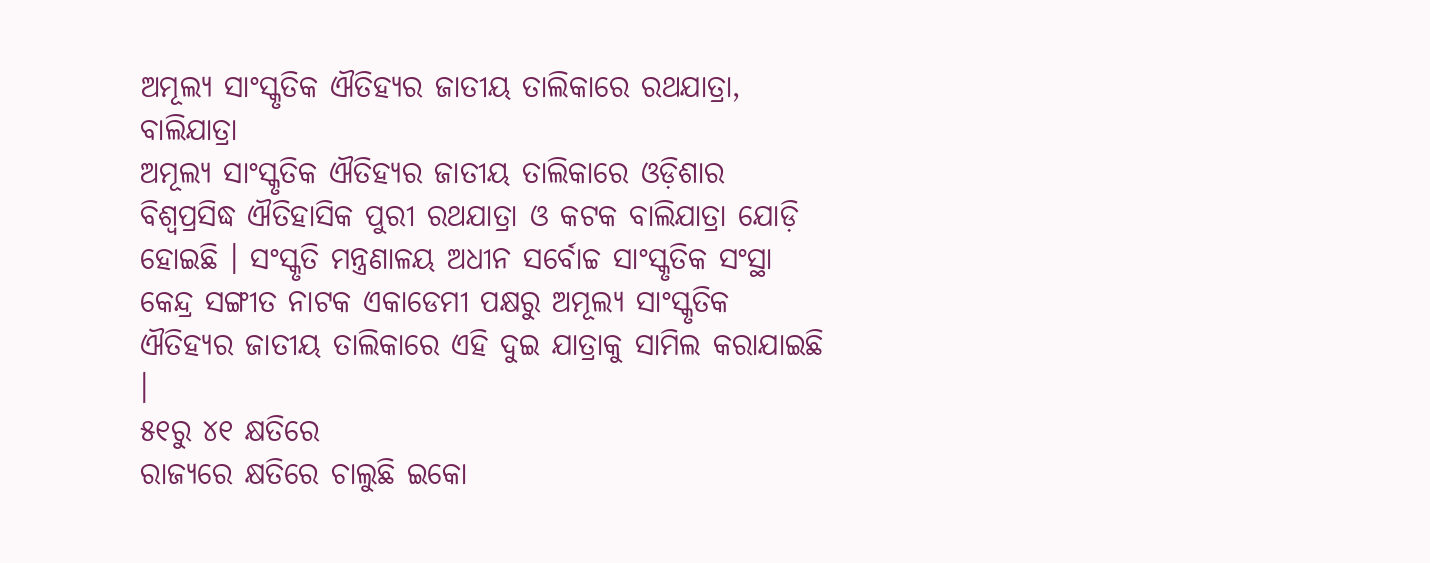ଅମୂଲ୍ୟ ସାଂସ୍କୃତିକ ଐତିହ୍ୟର ଜାତୀୟ ତାଲିକାରେ ରଥଯାତ୍ରା, ବାଲିଯାତ୍ରା
ଅମୂଲ୍ୟ ସାଂସ୍କୃତିକ ଐତିହ୍ୟର ଜାତୀୟ ତାଲିକାରେ ଓଡ଼ିଶାର ବିଶ୍ୱପ୍ରସିଦ୍ଧ ଐତିହାସିକ ପୁରୀ ରଥଯାତ୍ରା ଓ କଟକ ବାଲିଯାତ୍ରା ଯୋଡ଼ି ହୋଇଛି । ସଂସ୍କୃତି ମନ୍ତ୍ରଣାଳୟ ଅଧୀନ ସର୍ବୋଚ୍ଚ ସାଂସ୍କୃତିକ ସଂସ୍ଥା କେନ୍ଦ୍ର ସଙ୍ଗୀତ ନାଟକ ଏକାଡେମୀ ପକ୍ଷରୁ ଅମୂଲ୍ୟ ସାଂସ୍କୃତିକ ଐତିହ୍ୟର ଜାତୀୟ ତାଲିକାରେ ଏହି ଦୁଇ ଯାତ୍ରାକୁ ସାମିଲ କରାଯାଇଛି ।
୫୧ରୁ ୪୧ କ୍ଷତିରେ
ରାଜ୍ୟରେ କ୍ଷତିରେ ଚାଲୁଛି ଇକୋ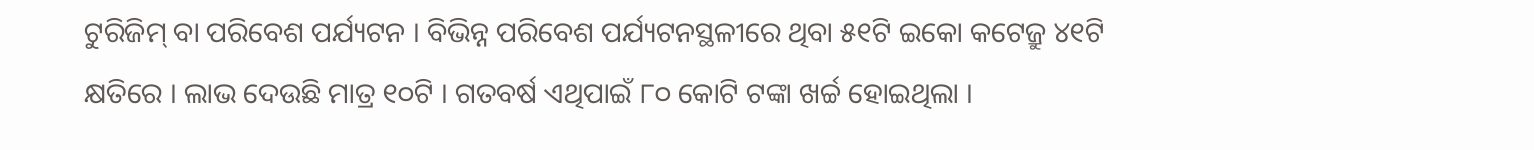ଟୁରିଜିମ୍ ବା ପରିବେଶ ପର୍ଯ୍ୟଟନ । ବିଭିନ୍ନ ପରିବେଶ ପର୍ଯ୍ୟଟନସ୍ଥଳୀରେ ଥିବା ୫୧ଟି ଇକୋ କଟେଜ୍ରୁ ୪୧ଟି କ୍ଷତିରେ । ଲାଭ ଦେଉଛି ମାତ୍ର ୧୦ଟି । ଗତବର୍ଷ ଏଥିପାଇଁ ୮୦ କୋଟି ଟଙ୍କା ଖର୍ଚ୍ଚ ହୋଇଥିଲା ।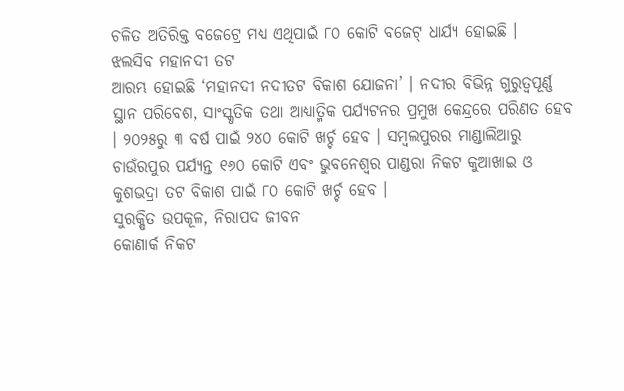ଚଳିତ ଅତିରିକ୍ତ ବଜେଟ୍ରେ ମଧ୍ୟ ଏଥିପାଇଁ ୮୦ କୋଟି ବଜେଟ୍ ଧାର୍ଯ୍ୟ ହୋଇଛି ।
ଝଲସିବ ମହାନଦୀ ତଟ
ଆରମ୍ଭ ହୋଇଛି ‘ମହାନଦୀ ନଦୀତଟ ବିକାଶ ଯୋଜନା’ । ନଦୀର ବିଭିନ୍ନ ଗୁରୁତ୍ୱପୂର୍ଣ୍ଣ ସ୍ଥାନ ପରିବେଶ, ସାଂସ୍କୃତିକ ତଥା ଆଧ୍ୟାତ୍ମିକ ପର୍ଯ୍ୟଟନର ପ୍ରମୁଖ କେନ୍ଦ୍ରରେ ପରିଣତ ହେବ । ୨୦୨୫ରୁ ୩ ବର୍ଷ ପାଇଁ ୨୪୦ କୋଟି ଖର୍ଚ୍ଚ ହେବ । ସମ୍ବଲପୁରର ମାଣ୍ଡାଲିଆରୁ ଚାଉଁରପୁର ପର୍ଯ୍ୟନ୍ତ ୧୬୦ କୋଟି ଏବଂ ଭୁବନେଶ୍ୱର ପାଣ୍ଡରା ନିକଟ କୁଆଖାଇ ଓ କୁଶଭଦ୍ରା ତଟ ବିକାଶ ପାଇଁ ୮୦ କୋଟି ଖର୍ଚ୍ଚ ହେବ ।
ସୁରକ୍ଷିତ ଉପକୂଳ, ନିରାପଦ ଜୀବନ
କୋଣାର୍କ ନିକଟ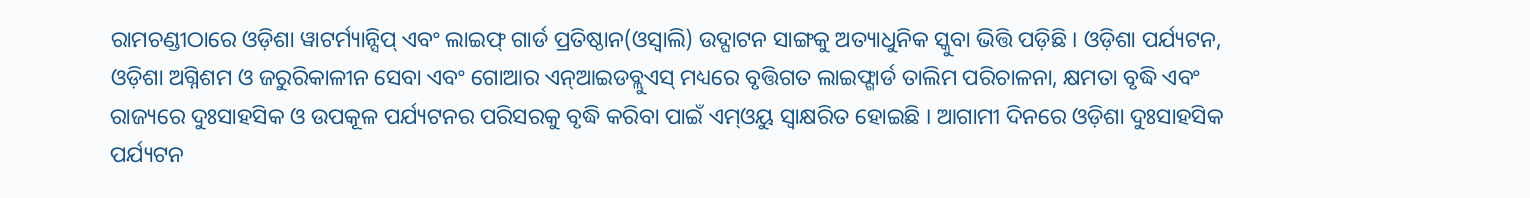ରାମଚଣ୍ଡୀଠାରେ ଓଡ଼ିଶା ୱାଟର୍ମ୍ୟାନ୍ସିପ୍ ଏବଂ ଲାଇଫ୍ ଗାର୍ଡ ପ୍ରତିଷ୍ଠାନ(ଓସ୍ୱାଲି) ଉଦ୍ଘାଟନ ସାଙ୍ଗକୁ ଅତ୍ୟାଧୁନିକ ସ୍କୁବା ଭିତ୍ତି ପଡ଼ିଛି । ଓଡ଼ିଶା ପର୍ଯ୍ୟଟନ, ଓଡ଼ିଶା ଅଗ୍ନିଶମ ଓ ଜରୁରିକାଳୀନ ସେବା ଏବଂ ଗୋଆର ଏନ୍ଆଇଡବ୍ଲୁଏସ୍ ମଧ୍ୟରେ ବୃତ୍ତିଗତ ଲାଇଫ୍ଗାର୍ଡ ତାଲିମ ପରିଚାଳନା, କ୍ଷମତା ବୃଦ୍ଧି ଏବଂ ରାଜ୍ୟରେ ଦୁଃସାହସିକ ଓ ଉପକୂଳ ପର୍ଯ୍ୟଟନର ପରିସରକୁ ବୃଦ୍ଧି କରିବା ପାଇଁ ଏମ୍ଓୟୁ ସ୍ୱାକ୍ଷରିତ ହୋଇଛି । ଆଗାମୀ ଦିନରେ ଓଡ଼ିଶା ଦୁଃସାହସିକ ପର୍ଯ୍ୟଟନ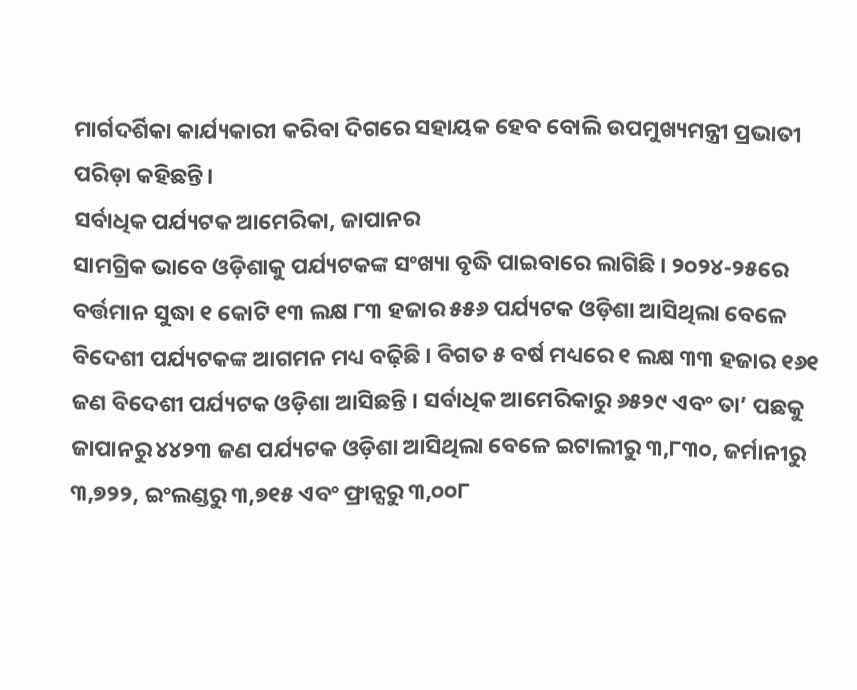ମାର୍ଗଦର୍ଶିକା କାର୍ଯ୍ୟକାରୀ କରିବା ଦିଗରେ ସହାୟକ ହେବ ବୋଲି ଉପମୁଖ୍ୟମନ୍ତ୍ରୀ ପ୍ରଭାତୀ ପରିଡ଼ା କହିଛନ୍ତି।
ସର୍ବାଧିକ ପର୍ଯ୍ୟଟକ ଆମେରିକା, ଜାପାନର
ସାମଗ୍ରିକ ଭାବେ ଓଡ଼ିଶାକୁ ପର୍ଯ୍ୟଟକଙ୍କ ସଂଖ୍ୟା ବୃଦ୍ଧି ପାଇବାରେ ଲାଗିଛି । ୨୦୨୪-୨୫ରେ ବର୍ତ୍ତମାନ ସୁଦ୍ଧା ୧ କୋଟି ୧୩ ଲକ୍ଷ ୮୩ ହଜାର ୫୫୬ ପର୍ଯ୍ୟଟକ ଓଡ଼ିଶା ଆସିଥିଲା ବେଳେ ବିଦେଶୀ ପର୍ଯ୍ୟଟକଙ୍କ ଆଗମନ ମଧ୍ୟ ବଢ଼ିଛି । ବିଗତ ୫ ବର୍ଷ ମଧ୍ୟରେ ୧ ଲକ୍ଷ ୩୩ ହଜାର ୧୬୧ ଜଣ ବିଦେଶୀ ପର୍ଯ୍ୟଟକ ଓଡ଼ିଶା ଆସିଛନ୍ତି । ସର୍ବାଧିକ ଆମେରିକାରୁ ୬୫୨୯ ଏବଂ ତା’ ପଛକୁ ଜାପାନରୁ ୪୪୨୩ ଜଣ ପର୍ଯ୍ୟଟକ ଓଡ଼ିଶା ଆସିଥିଲା ବେଳେ ଇଟାଲୀରୁ ୩,୮୩୦, ଜର୍ମାନୀରୁ ୩,୭୨୨, ଇଂଲଣ୍ଡରୁ ୩,୭୧୫ ଏବଂ ଫ୍ରାନ୍ସରୁ ୩,୦୦୮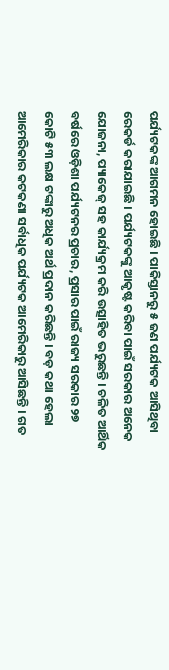ପର୍ଯ୍ୟଟକଙ୍କ ଆଗମନ ହୋଇଛି । ପାକିସ୍ତାନରୁ ୫ ଜଣ ପର୍ଯ୍ୟଟକ ଆସିଥିବା ରେକର୍ଡ କରାଯାଇଛି । ପର୍ଯ୍ୟଟକଙ୍କୁ ଆକୃଷ୍ଟ କରିବା ପାଇଁ ସରକାର ଅନେକ ଯୋଜନା, ପ୍ୟାକେଜ୍ ସହ କାର୍ଯ୍ୟକ୍ରମ କରି ଉତ୍ସାହିତ ଭରୁଛନ୍ତି । ଚଳିତ ଆର୍ଥିକ ବର୍ଷରେ ଓଡ଼ିଶା ପର୍ଯ୍ୟଟନର ପ୍ରଚାର, ପ୍ରସାର ପାଇଁ ରାଜ୍ୟ ସରକାର ୨୭ କୋଟି ୫୩ ଲକ୍ଷ ଟଙ୍କାରୁ ଅଧିକ ଅର୍ଥ ପ୍ରଦାନ କରିଛନ୍ତି । ବଡ଼ କଥା ହେଲା ଆମେରିକାର କଟକଣା ସର୍ବାଧିକ ପର୍ଯ୍ୟଟକ ଆମେରିକାରୁ ଆସିଛନ୍ତି । ଗତ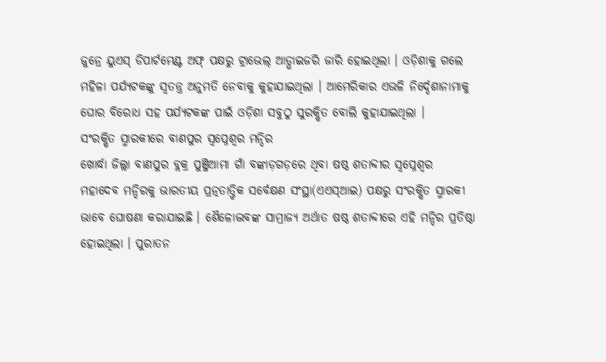ଜୁନ୍ରେ ୟୁଏସ୍ ଡିପାର୍ଟମେଣ୍ଟ ଅଫ୍ ପକ୍ଷରୁ ଟ୍ରାଭେଲ୍ ଆଡ୍ଭାଇଜରି ଜାରି ହୋଇଥିଲା । ଓଡ଼ିଶାକୁ ଗଲେ ମହିଳା ପର୍ଯ୍ୟଟକଙ୍କୁ ସ୍ୱତନ୍ତ୍ର ଅନୁମତି ନେବାକୁ କୁହାଯାଇଥିଲା । ଆମେରିକାର ଏଭଳି ନିର୍ଦ୍ଦେଶାନାମାକୁ ଘୋର ବିରୋଧ ସହ ପର୍ଯ୍ୟଟକଙ୍କ ପାଇଁ ଓଡ଼ିଶା ସବୁଠୁ ସୁରକ୍ଷିତ ବୋଲି କୁହାଯାଇଥିଲା ।
ସଂରକ୍ଷିତ ସ୍ମାରକୀରେ ବାଣପୁର ସ୍ୱପ୍ନେଶ୍ୱର ମନ୍ଦିର
ଖୋର୍ଦ୍ଧା ଜିଲ୍ଲା ବାଣପୁର ବ୍ଲକ୍ର ପୁଞ୍ଜିଆମା ଗାଁ ବଙ୍କାଡ଼ଗଡ଼ରେ ଥିବା ଷଷ୍ଠ ଶତାବ୍ଦୀର ସ୍ୱପ୍ନେଶ୍ୱର ମହାଦେବ ମନ୍ଦିରକୁ ଭାରତୀୟ ପ୍ରତ୍ନତାତ୍ତ୍ୱିକ ସର୍ବେକ୍ଷଣ ସଂସ୍ଥା(ଏଏସ୍ଆଇ) ପକ୍ଷରୁ ସଂରକ୍ଷିତ ସ୍ମାରକୀ ଭାବେ ଘୋଷଣା କରାଯାଇଛି । ଶୈଳୋଦ୍ଭବଙ୍କ ସାମ୍ରାଜ୍ୟ ଅର୍ଥାତ ଷଷ୍ଠ ଶତାବ୍ଦୀରେ ଏହି ମନ୍ଦିର ପ୍ରତିଷ୍ଠା ହୋଇଥିଲା । ପୁରାତନ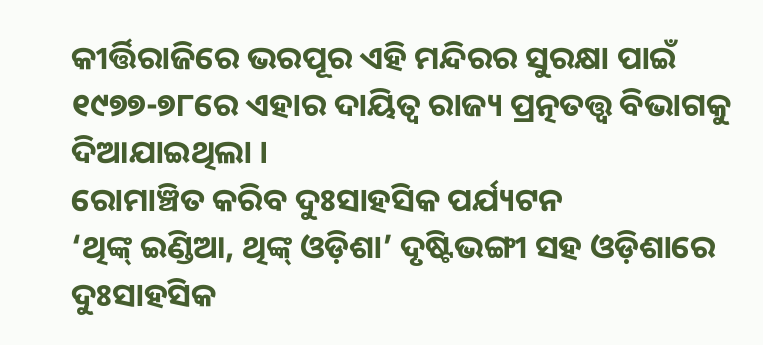କୀର୍ତ୍ତିରାଜିରେ ଭରପୂର ଏହି ମନ୍ଦିରର ସୁରକ୍ଷା ପାଇଁ ୧୯୭୭-୭୮ରେ ଏହାର ଦାୟିତ୍ୱ ରାଜ୍ୟ ପ୍ରତ୍ନତତ୍ତ୍ୱ ବିଭାଗକୁ ଦିଆଯାଇଥିଲା ।
ରୋମାଞ୍ଚିତ କରିବ ଦୁଃସାହସିକ ପର୍ଯ୍ୟଟନ
‘ଥିଙ୍କ୍ ଇଣ୍ଡିଆ, ଥିଙ୍କ୍ ଓଡ଼ିଶା’ ଦୃଷ୍ଟିଭଙ୍ଗୀ ସହ ଓଡ଼ିଶାରେ ଦୁଃସାହସିକ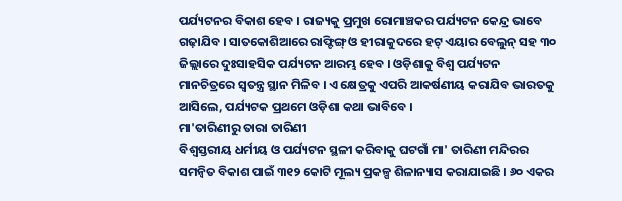ପର୍ଯ୍ୟଟନର ବିକାଶ ହେବ । ରାଜ୍ୟକୁ ପ୍ରମୁଖ ରୋମାଞ୍ଚକର ପର୍ଯ୍ୟଟନ କେନ୍ଦ୍ର ଭାବେ ଗଢ଼ାଯିବ । ସାତକୋଶିଆରେ ରାଫ୍ଟିଙ୍ଗ୍ ଓ ହୀରାକୁଦରେ ହଟ୍ ଏୟାର ବେଲୁନ୍ ସହ ୩୦ ଜିଲ୍ଲାରେ ଦୁଃସାହସିକ ପର୍ଯ୍ୟଟନ ଆରମ୍ଭ ହେବ । ଓଡ଼ିଶାକୁ ବିଶ୍ୱ ପର୍ଯ୍ୟଟନ ମାନଚିତ୍ରରେ ସ୍ୱତନ୍ତ୍ର ସ୍ଥାନ ମିଳିବ । ଏ କ୍ଷେତ୍ରକୁ ଏପରି ଆକର୍ଷଣୀୟ କରାଯିବ ଭାରତକୁ ଆସିଲେ, ପର୍ଯ୍ୟଟକ ପ୍ରଥମେ ଓଡ଼ିଶା କଥା ଭାବିବେ ।
ମା'ତାରିଣୀରୁ ତାରା ତାରିଣୀ
ବିଶ୍ୱସ୍ତରୀୟ ଧର୍ମୀୟ ଓ ପର୍ଯ୍ୟଟନ ସ୍ଥଳୀ କରିବାକୁ ଘଟଗାଁ ମା' ତାରିଣୀ ମନ୍ଦିରର ସମନ୍ୱିତ ବିକାଶ ପାଇଁ ୩୧୨ କୋଟି ମୂଲ୍ୟ ପ୍ରକଳ୍ପ ଶିଳାନ୍ୟାସ କରାଯାଇଛି । ୬୦ ଏକର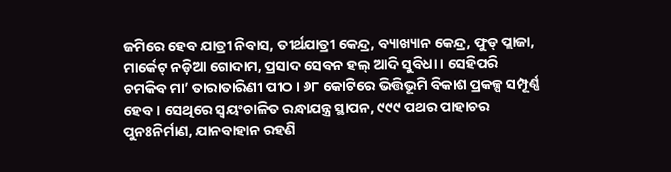ଜମିରେ ହେବ ଯାତ୍ରୀ ନିବାସ, ତୀର୍ଥଯାତ୍ରୀ କେନ୍ଦ୍ର, ବ୍ୟାଖ୍ୟାନ କେନ୍ଦ୍ର, ଫୁଡ୍ ପ୍ଲାଜା, ମାର୍କେଟ୍ ନଡ଼ିଆ ଗୋଦାମ, ପ୍ରସାଦ ସେବନ ହଲ୍ ଆଦି ସୁବିଧା । ସେହିପରି ଚମକିବ ମା’ ତାରାତାରିଣୀ ପୀଠ । ୬୮ କୋଟିରେ ଭିତ୍ତିଭୂମି ବିକାଶ ପ୍ରକଳ୍ପ ସମ୍ପୂର୍ଣ୍ଣ ହେବ । ସେଥିରେ ସ୍ୱୟଂଚାଳିତ ରନ୍ଧାଯନ୍ତ୍ର ସ୍ଥାପନ, ୯୯୯ ପଥର ପାହାଚର ପୁନଃନିର୍ମାଣ, ଯାନବାହାନ ରହଣି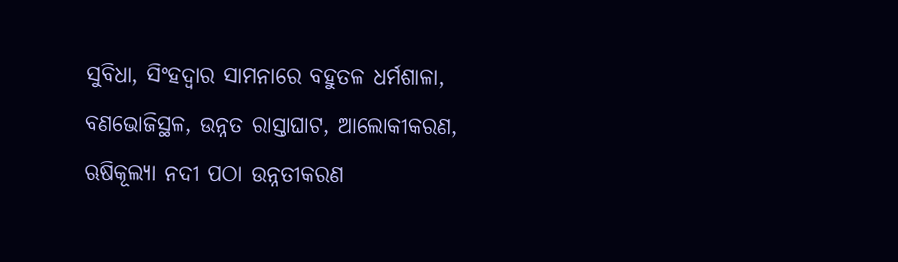ସୁବିଧା, ସିଂହଦ୍ୱାର ସାମନାରେ ବହୁତଳ ଧର୍ମଶାଳା, ବଣଭୋଜିସ୍ଥଳ, ଉନ୍ନତ ରାସ୍ତାଘାଟ, ଆଲୋକୀକରଣ, ଋଷିକୂଲ୍ୟା ନଦୀ ପଠା ଉନ୍ନତୀକରଣ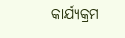କାର୍ଯ୍ୟକ୍ରମ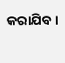କରାଯିବ ।